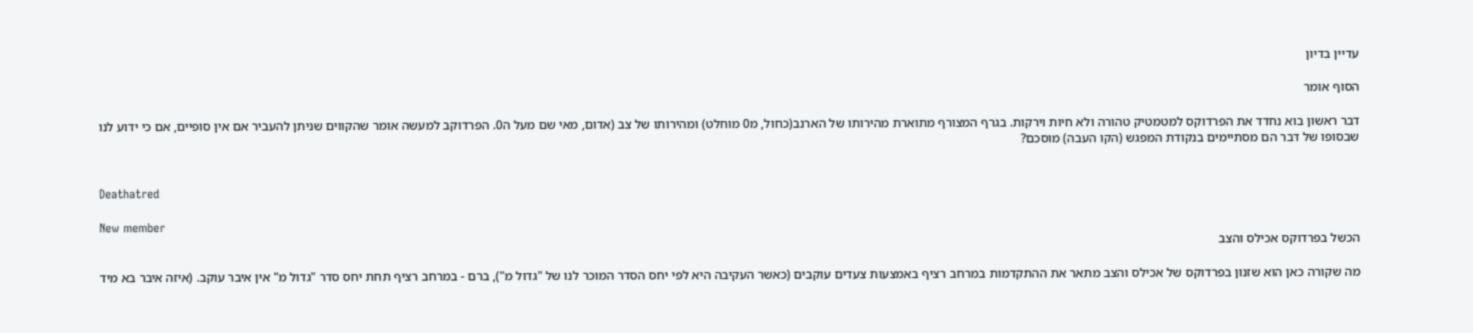עדיין בדיון

הסוף אומר

דבר ראשון בוא נחדד את הפרדוקס למטמטיק טהורה ולא חיות וירקות. בגרף המצורף מתוארת מהירותו של הארנב(כחול, מ0 מוחלט) ומהירותו של צב (אדום, מאי שם מעל ה0. הפרדוקב למעשה אומר שהקווים שניתן להעביר אם אין סופיים, אם כי ידוע לנו שבסופו של דבר הם מסתיימים בנקודת המפגש (הקו העבה) מוסכם?


Deathatred

New member
הכשל בפרדוקס אכילס והצב

מה שקורה כאן הוא שזנון בפרדוקס של אכילס והצב מתאר את ההתקדמות במרחב רציף באמצעות צעדים עוקבים (כאשר העקיבה היא לפי יחס הסדר המוכר לנו של "גדול מ"), ברם - במרחב רציף תחת יחס סדר "גדול מ" אין איבר עוקב. (איזה איבר בא מיד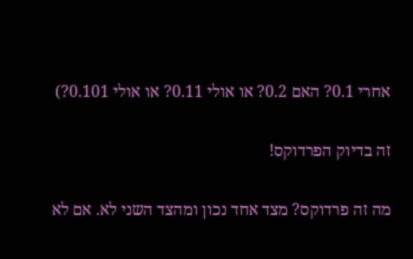אחרי 0.1? האם 0.2? או אולי 0.11? או אולי 0.101?)

זה בדיוק הפרדוקס!

מה זה פרדוקס? מצד אחד נכון ומהצד השני לא. אם לא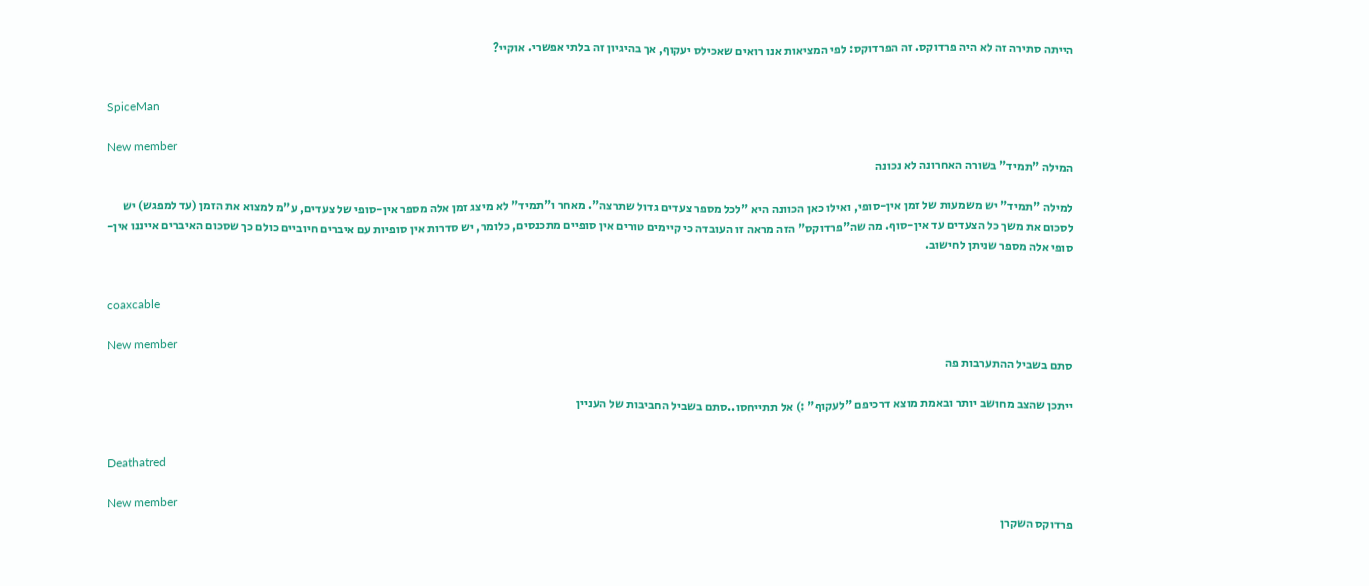הייתה סתירה זה לא היה פרדוקס. זה הפרדוקס: לפי המציאות אנו רואים שאכילס יעקוף, אך בהיגיון זה בלתי אפשרי. אוקיי?


SpiceMan

New member
המילה "תמיד" בשורה האחרונה לא נכונה

למילה "תמיד" יש משמעות של זמן אין-סופי, ואילו כאן הכוונה היא "לכל מספר צעדים גדול שתרצה". מאחר ו"תמיד" לא מיצג זמן אלה מספר אין-סופי של צעדים, ע"מ למצוא את הזמן (עד למפגש) יש לסכום את משך כל הצעדים עד אין-סוף. מה שה"פרדוקס" הזה מראה זו העובדה כי קיימים טורים אין סופיים מתכנסים, כלומר, יש סדרות אין סופיות עם איברים חיוביים כולם כך שסכום האיברים אייננו אין-סופי אלה מספר שניתן לחישוב.


coaxcable

New member
סתם בשביל ההתערבות פה

ייתכן שהצב מחושב יותר ובאמת מוצא דרכיפם "לעקוף" :) אל תתייחסו..סתם בשביל החביבות של העניין


Deathatred

New member
פרדוקס השקרן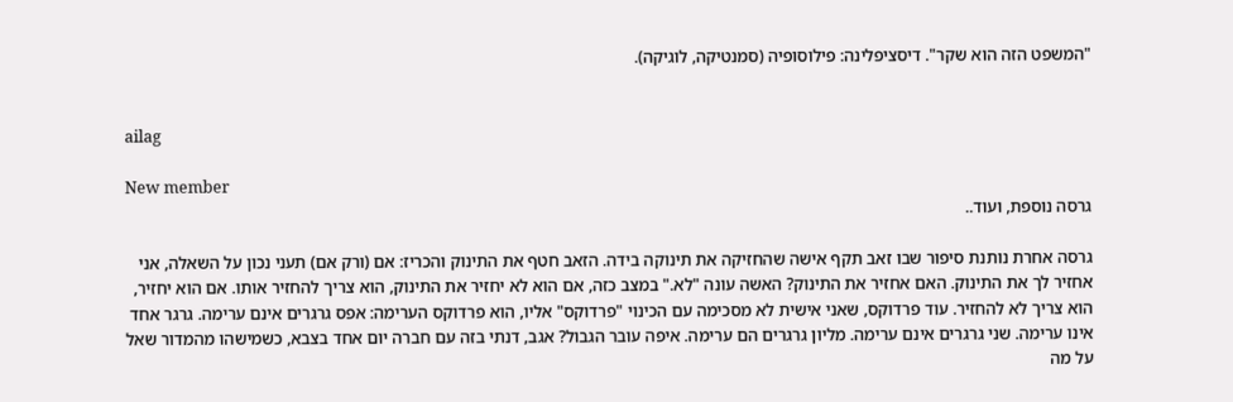"המשפט הזה הוא שקר". דיסציפלינה: פילוסופיה (סמנטיקה, לוגיקה).


ailag

New member
גרסה נוספת, ועוד..

גרסה אחרת נותנת סיפור שבו זאב תקף אישה שהחזיקה את תינוקה בידה. הזאב חטף את התינוק והכריז: אם (ורק אם) תעני נכון על השאלה, אני אחזיר לך את התינוק. האם אחזיר את התינוק? האשה עונה "לא." במצב כזה, אם הוא לא יחזיר את התינוק, הוא צריך להחזיר אותו. אם הוא יחזיר, הוא צריך לא להחזיר. עוד פרדוקס, שאני אישית לא מסכימה עם הכינוי "פרדוקס" אליו, הוא פרדוקס הערימה: אפס גרגרים אינם ערימה. גרגר אחד אינו ערימה. שני גרגרים אינם ערימה. מליון גרגרים הם ערימה. איפה עובר הגבול? אגב, דנתי בזה עם חברה יום אחד בצבא, כשמישהו מהמדור שאל על מה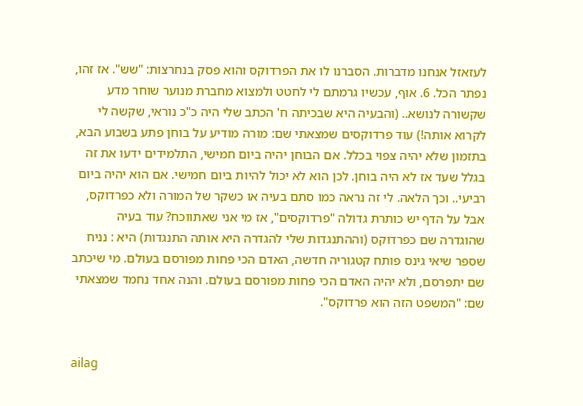לעזאזל אנחנו מדברות. הסברנו לו את הפרדוקס והוא פסק בנחרצות: "שש". אז זהו, נפתר הכל. 6. אוף, עכשיו גרמתם לי לחטט ולמצוא מחברת מנוער שוחר מדע שקשורה לנושא.. (והבעיה היא שבכיתה ח' הכתב שלי היה כ"כ נוראי, שקשה לי לקרוא אותה!) עוד פרדוקסים שמצאתי שם: מורה מודיע על בוחן פתע בשבוע הבא, בתזמון שלא יהיה צפוי בכלל. אם הבוחן יהיה ביום חמישי, התלמידים ידעו את זה בגלל שעד אז לא היה בוחן. לכן הוא לא יכול להיות ביום חמישי. אם הוא יהיה ביום רביעי.. וכך הלאה. לי זה נראה כמו סתם בעיה או כשקר של המורה ולא כפרדוקס, אבל על הדף יש כותרת גדולה "פרדוקסים", אז מי אני שאתווכח? עוד בעיה שהוגדרה שם כפרדוקס (וההתנגדות שלי להגדרה היא אותה התנגדות) היא : נניח שספר שיאי גינס פותח קטגוריה חדשה, האדם הכי פחות מפורסם בעולם. מי שיכתב שם יתפרסם, ולא יהיה האדם הכי פחות מפורסם בעולם. והנה אחד נחמד שמצאתי שם: "המשפט הזה הוא פרדוקס".


ailag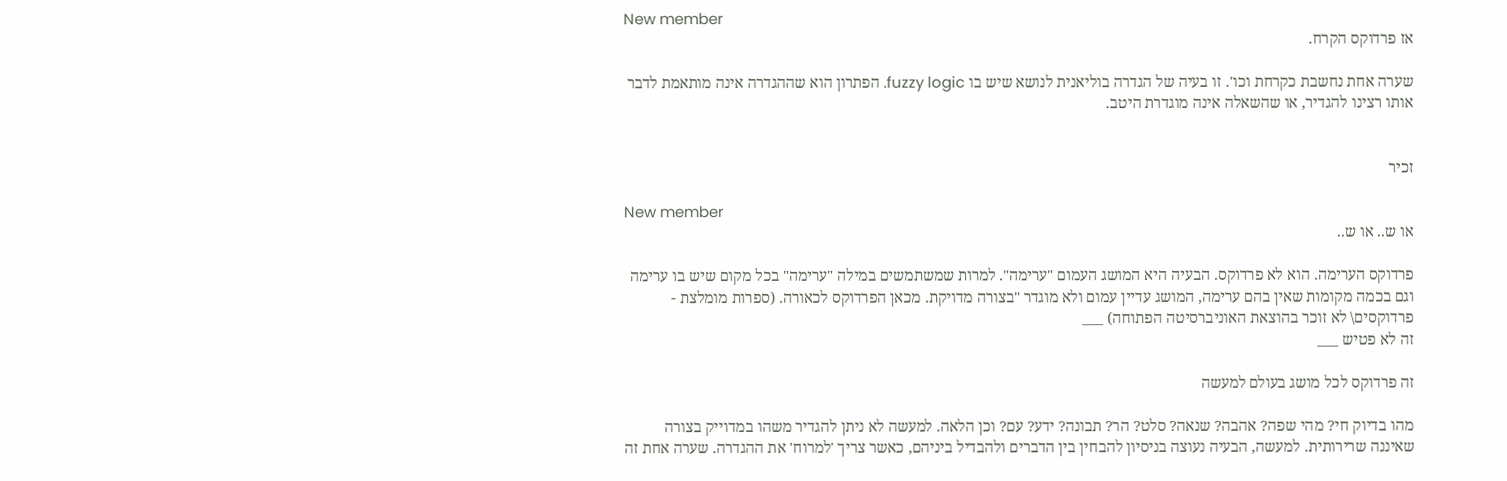New member
אז פרדוקס הקרח.

שערה אחת נחשבת כקרחת וכו'. זו בעיה של הגדרה בוליאנית לנושא שיש בו fuzzy logic. הפתרון הוא שההגדרה אינה מותאמת לדבר אותו רצינו להגדיר, או שהשאלה אינה מוגדרת היטב.


זכיר

New member
או ש.. או ש..

פרדוקס הערימה. הוא לא פרדוקס. הבעיה היא המושג העמום "ערימה". למרות שמשתמשים במילה "ערימה" בכל מקום שיש בו ערימה וגם בכמה מקומות שאין בהם ערימה, המושג עדיין עמום ולא מוגדר "בצורה מדויקת. מכאן הפרדוקס לכאורה. (ספרות מומלצת - פרדוקסים\ לא זוכר בהוצאת האוניברסיטה הפתוחה) ___
זה לא פטיש ___

זה פרדוקס לכל מושג בעולם למעשה

מהו בדיוק חי? מהי שפה? אהבה? שנאה? סלט? הר? תבונה? ידע? עם? וכן הלאה. למעשה לא ניתן להגדיר משהו במדוייק בצורה שאיננה שרירותית. למעשה, הבעיה נעוצה בניסיון להבחין בין הדברים ולהבדיל ביניהם, כאשר צריך 'למרוח' את ההגדרה. שערה אחת זה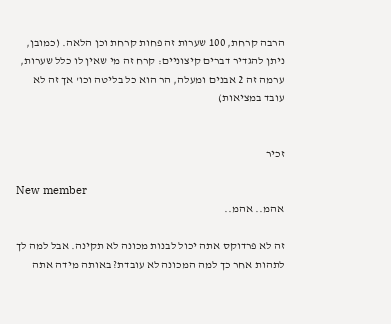הרבה קרחת, 100 שערות זה פחות קרחת וכן הלאה. (כמובן, ניתן להגדיר דברים קיצוניים: קרח זה מי שאין לו כלל שערות, ערמה זה 2 אבנים ומעלה, הר הוא כל בליטה וכו' אך זה לא עובד במציאות)


זכיר

New member
אהמ.. אהמ..

זה לא פרדוקס אתה יכול לבנות מכונה לא תקינה. אבל למה לך לתהות אחר כך למה המכונה לא עובדת? באותה מידה אתה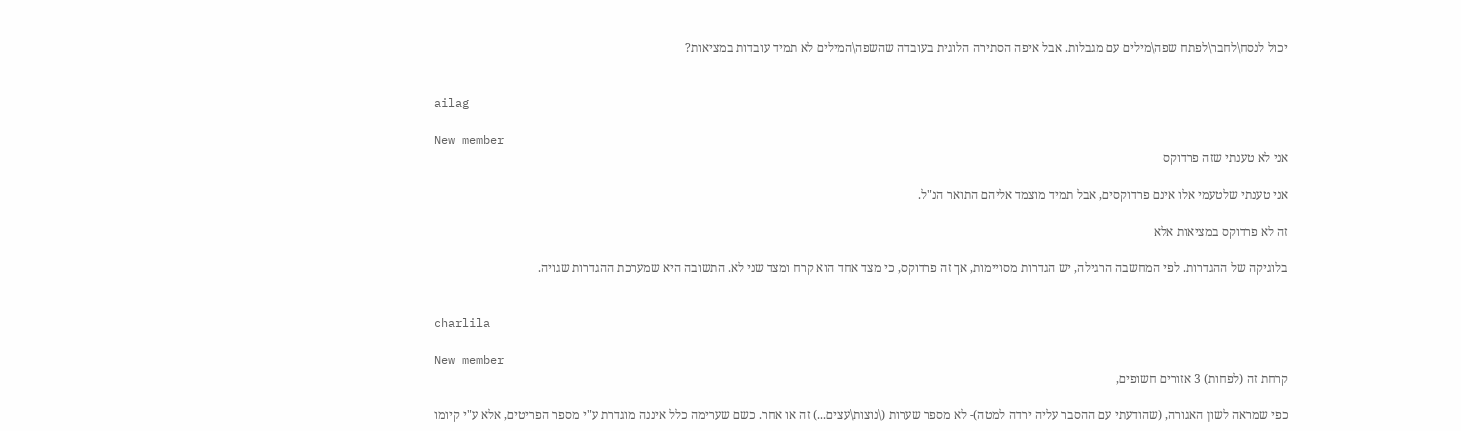יכול לנסח\לחבר\לפתח שפה\מילים עם מגבלות. אבל איפה הסתירה הלוגית בעובדה שהשפה\המילים לא תמיד עובדות במציאות?


ailag

New member
אני לא טענתי שזה פרדוקס

אני טענתי שלטעמי אלו אינם פרדוקסים, אבל תמיד מוצמד אליהם התואר הנ"ל.

זה לא פרדוקס במציאות אלא

בלוגיקה של ההגדרות. לפי המחשבה הרגילה, יש הגדרות מסויימות, אך זה פרדוקס, כי מצד אחד הוא קרח ומצד שני לא. התשובה היא שמערכת ההגדרות שגויה.


charlila

New member
קרחת זה (לפחות) 3 אזורים חשופים,

כפי שמראה לשון האגורה, (שהודעתי עם ההסבר עליה ירדה למטה)- לא מספר שערות (\נוצות\עצים...) זה או אחר. כשם שערימה כלל איננה מוגדרת ע"י מספר הפריטים, אלא ע"י קיומו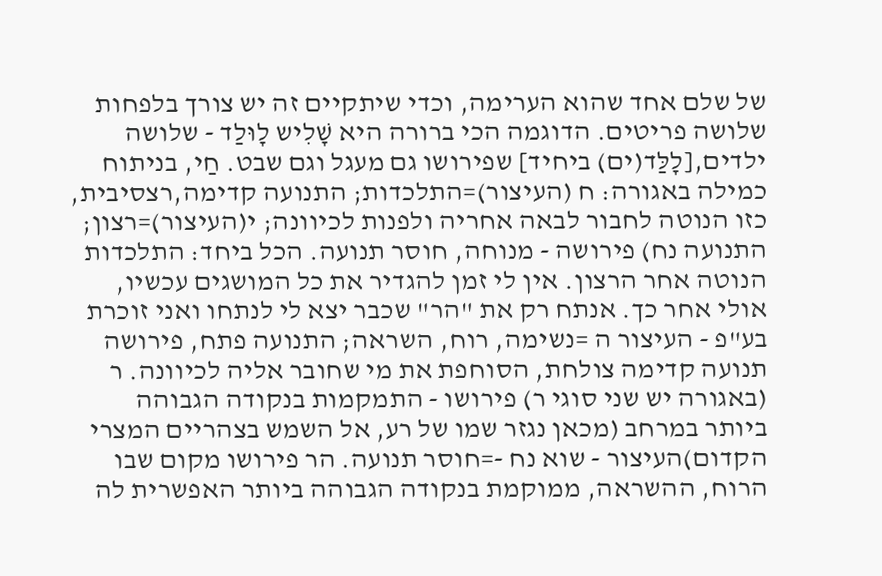של שלם אחד שהוא הערימה, וכדי שיתקיים זה יש צורך בלפחות שלושה פריטים. הדוגמה הכי ברורה היא שָׁלִיש לָוּלַד - שלושה ילדים,[לָלַּד(ים) ביחיד] שפירושו גם מעגל וגם שבט. חַי, בניתוח כמילה באגורה: ח (העיצור)=התלכדות; התנועה קדימה,רצסיבית, כזו הנוטה לחבור לבאה אחריה ולפנות לכיוונה; י(העיצור)=רצון; התנועה נח) פירושה - מנוחה, חוסר תנועה. הכל ביחד: התלכדות הנוטה אחר הרצון. אין לי זמן להגדיר את כל המושגים עכשיו, אולי אחר כך. אנתח רק את "הר" שכבר יצא לי לנתחו ואני זוכרת בע"פ - העיצור ה =נשימה, רוח, השראה; התנועה פתח, פירושה תנועה קדימה צולחת, הסוחפת את מי שחובר אליה לכיוונה. ר (באגורה יש שני סוגי ר) פירושו - התמקמות בנקודה הגבוהה ביותר במרחב (מכאן נגזר שמו של רע, אל השמש בצהריים המצרי הקדום)העיצור - שוא נח -=חוסר תנועה. הר פירושו מקום שבו הרוח, ההשראה, ממוקמת בנקודה הגבוהה ביותר האפשרית לה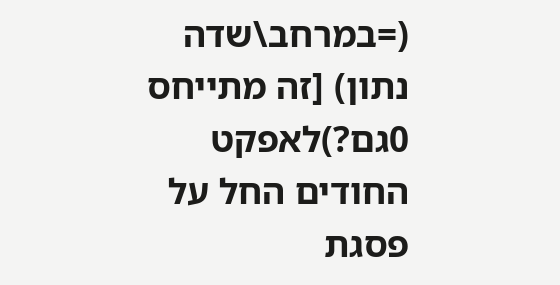(=במרחב\שדה נתון) [זה מתייחס 0גם?)לאפקט החודים החל על פסגת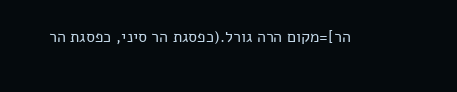הר]=מקום הרה גורל.(כפסגת הר סיני, כפסגת הר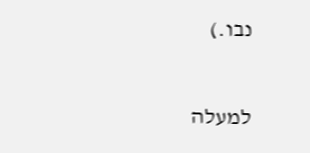נבו.)

למעלה